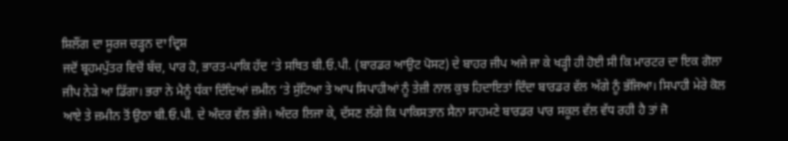ਸ਼ਿਲੌਂਗ ਦਾ ਸੂਰਜ ਚੜ੍ਹਨ ਦਾ ਦ੍ਰਿਸ਼
ਜਦੋਂ ਬ੍ਰਹਮਪੁੱਤਰ ਵਿਚੋਂ ਬੱਚ, ਪਾਰ ਹੋ, ਭਾਰਤ-ਪਾਕਿ ਹੱਦ ‘ਤੇ ਸਥਿਤ ਬੀ.ਓ.ਪੀ. (ਬਾਰਡਰ ਆਉਟ ਪੋਸਟ) ਦੇ ਬਾਹਰ ਜੀਪ ਅਜੇ ਜਾ ਕੇ ਖੜ੍ਹੀ ਹੀ ਹੋਈ ਸੀ ਕਿ ਮਾਰਟਰ ਦਾ ਇਕ ਗੋਲਾ ਜੀਪ ਨੇੜੇ ਆ ਡਿੱਗਾ। ਭਰਾ ਨੇ ਮੈਨੂੰ ਧੱਕਾ ਦਿੰਦਿਆਂ ਜ਼ਮੀਨ ‘ਤੇ ਸੁੱਟਿਆ ਤੇ ਆਪ ਸਿਪਾਹੀਆਂ ਨੂੰ ਤੇਜ਼ੀ ਨਾਲ ਕੁਝ ਹਿਦਾਇਤਾਂ ਦਿੰਦਾ ਬਾਰਡਰ ਵੱਲ ਅੱਗੇ ਨੂੰ ਭੱਜਿਆ। ਸਿਪਾਹੀ ਮੇਰੇ ਕੋਲ ਆਏ ਤੇ ਜ਼ਮੀਨ ਤੋਂ ਉਠਾ ਬੀ.ਓ.ਪੀ. ਦੇ ਅੰਦਰ ਵੱਲ ਭੱਜੇ। ਅੰਦਰ ਲਿਜਾ ਕੇ, ਦੱਸਣ ਲੱਗੇ ਕਿ ਪਾਕਿਸਤਾਨ ਸੈਨਾ ਸਾਹਮਣੇ ਬਾਰਡਰ ਪਾਰ ਸਕੂਲ ਵੱਲ ਵੱਧ ਰਹੀ ਹੈ ਤਾਂ ਜੋ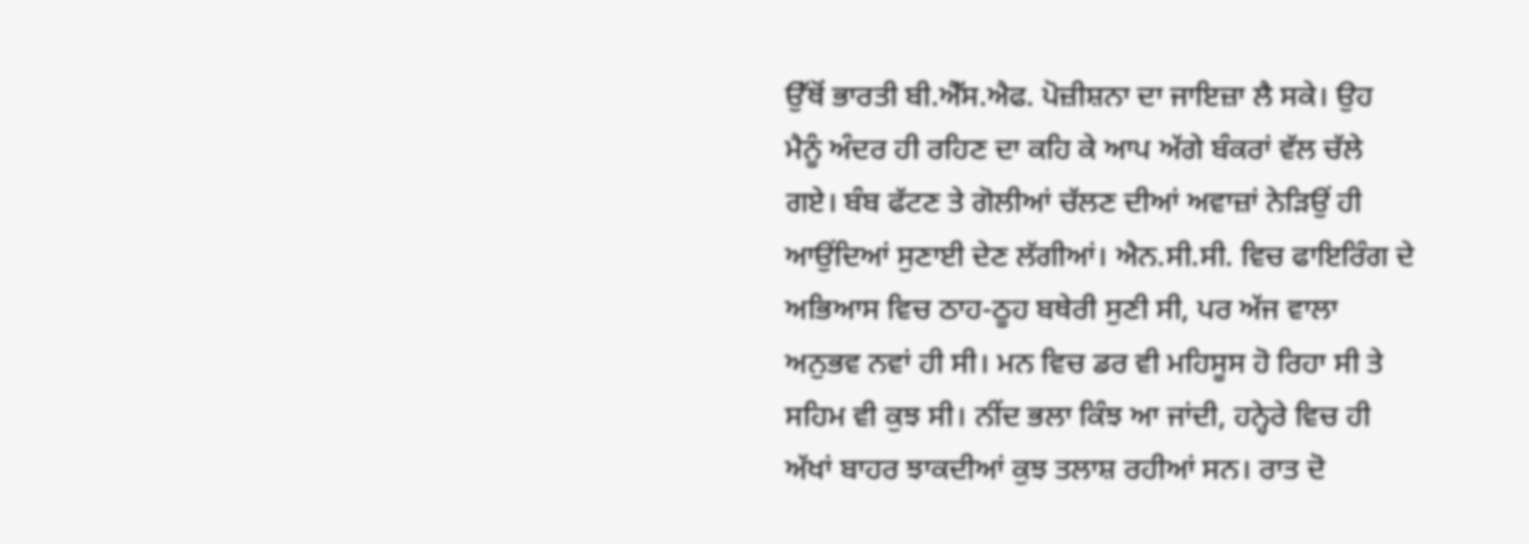ਉੱਥੋਂ ਭਾਰਤੀ ਬੀ.ਐੱਸ.ਐਫ. ਪੋਜ਼ੀਸ਼ਨਾ ਦਾ ਜਾਇਜ਼ਾ ਲੈ ਸਕੇ। ਉਹ ਮੈਨੂੰ ਅੰਦਰ ਹੀ ਰਹਿਣ ਦਾ ਕਹਿ ਕੇ ਆਪ ਅੱਗੇ ਬੰਕਰਾਂ ਵੱਲ ਚੱਲੇ ਗਏ। ਬੰਬ ਫੱਟਣ ਤੇ ਗੋਲੀਆਂ ਚੱਲਣ ਦੀਆਂ ਅਵਾਜ਼ਾਂ ਨੇੜਿਉਂ ਹੀ ਆਉਂਦਿਆਂ ਸੁਣਾਈ ਦੇਣ ਲੱਗੀਆਂ। ਐਨ.ਸੀ.ਸੀ. ਵਿਚ ਫਾਇਰਿੰਗ ਦੇ ਅਭਿਆਸ ਵਿਚ ਠਾਹ-ਠੂਹ ਬਥੇਰੀ ਸੁਣੀ ਸੀ, ਪਰ ਅੱਜ ਵਾਲਾ ਅਨੁਭਵ ਨਵਾਂ ਹੀ ਸੀ। ਮਨ ਵਿਚ ਡਰ ਵੀ ਮਹਿਸੂਸ ਹੋ ਰਿਹਾ ਸੀ ਤੇ ਸਹਿਮ ਵੀ ਕੁਝ ਸੀ। ਨੀਂਦ ਭਲਾ ਕਿੰਝ ਆ ਜਾਂਦੀ, ਹਨ੍ਹੇਰੇ ਵਿਚ ਹੀ ਅੱਖਾਂ ਬਾਹਰ ਝਾਕਦੀਆਂ ਕੁਝ ਤਲਾਸ਼ ਰਹੀਆਂ ਸਨ। ਰਾਤ ਦੋ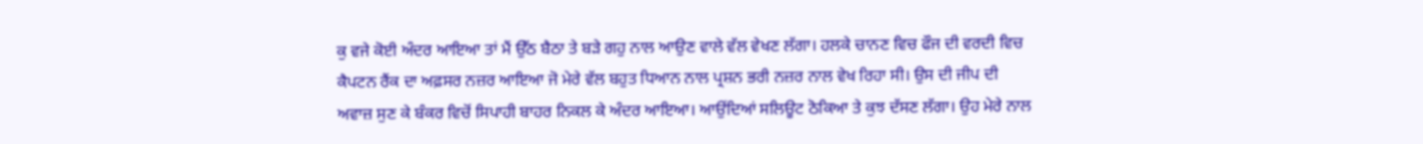ਕੁ ਵਜੇ ਕੋਈ ਅੰਦਰ ਆਇਆ ਤਾਂ ਮੈਂ ਉੱਠ ਬੈਠਾ ਤੇ ਬੜੇ ਗਹੁ ਨਾਲ ਆਉਣ ਵਾਲੇ ਵੱਲ ਵੇਖਣ ਲੱਗਾ। ਹਲਕੇ ਚਾਨਣ ਵਿਚ ਫੌਜ ਦੀ ਵਰਦੀ ਵਿਚ ਕੈਪਟਨ ਰੈਂਕ ਦਾ ਅਫ਼ਸਰ ਨਜ਼ਰ ਆਇਆ ਜੋ ਮੇਰੇ ਵੱਲ ਬਹੁਤ ਧਿਆਨ ਨਾਲ ਪ੍ਰਸ਼ਨ ਭਰੀ ਨਜ਼ਰ ਨਾਲ ਵੇਖ ਰਿਹਾ ਸੀ। ਉਸ ਦੀ ਜੀਪ ਦੀ ਅਵਾਜ਼ ਸੁਣ ਕੇ ਬੰਕਰ ਵਿਚੋਂ ਸਿਪਾਹੀ ਬਾਹਰ ਨਿਕਲ ਕੇ ਅੰਦਰ ਆਇਆ। ਆਉਂਦਿਆਂ ਸਲਿਊਟ ਠੋਕਿਆ ਤੇ ਕੁਝ ਦੱਸਣ ਲੱਗਾ। ਉਹ ਮੇਰੇ ਨਾਲ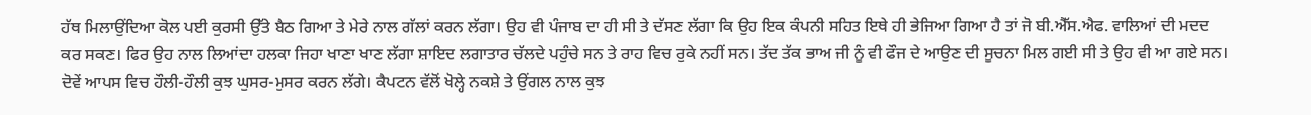ਹੱਥ ਮਿਲਾਉਂਦਿਆ ਕੋਲ ਪਈ ਕੁਰਸੀ ਉੱਤੇ ਬੈਠ ਗਿਆ ਤੇ ਮੇਰੇ ਨਾਲ ਗੱਲਾਂ ਕਰਨ ਲੱਗਾ। ਉਹ ਵੀ ਪੰਜਾਬ ਦਾ ਹੀ ਸੀ ਤੇ ਦੱਸਣ ਲੱਗਾ ਕਿ ਉਹ ਇਕ ਕੰਪਨੀ ਸਹਿਤ ਇਥੇ ਹੀ ਭੇਜਿਆ ਗਿਆ ਹੈ ਤਾਂ ਜੋ ਬੀ.ਐੱਸ.ਐਫ. ਵਾਲਿਆਂ ਦੀ ਮਦਦ ਕਰ ਸਕਣ। ਫਿਰ ਉਹ ਨਾਲ ਲਿਆਂਦਾ ਹਲਕਾ ਜਿਹਾ ਖਾਣਾ ਖਾਣ ਲੱਗਾ ਸ਼ਾਇਦ ਲਗਾਤਾਰ ਚੱਲਦੇ ਪਹੁੰਚੇ ਸਨ ਤੇ ਰਾਹ ਵਿਚ ਰੁਕੇ ਨਹੀਂ ਸਨ। ਤੱਦ ਤੱਕ ਭਾਅ ਜੀ ਨੂੰ ਵੀ ਫੌਜ ਦੇ ਆਉਣ ਦੀ ਸੂਚਨਾ ਮਿਲ ਗਈ ਸੀ ਤੇ ਉਹ ਵੀ ਆ ਗਏ ਸਨ। ਦੋਵੇਂ ਆਪਸ ਵਿਚ ਹੌਲੀ-ਹੌਲੀ ਕੁਝ ਘੁਸਰ-ਮੁਸਰ ਕਰਨ ਲੱਗੇ। ਕੈਪਟਨ ਵੱਲੋਂ ਖੋਲ੍ਹੇ ਨਕਸ਼ੇ ਤੇ ਉਂਗਲ ਨਾਲ ਕੁਝ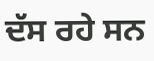ਦੱਸ ਰਹੇ ਸਨ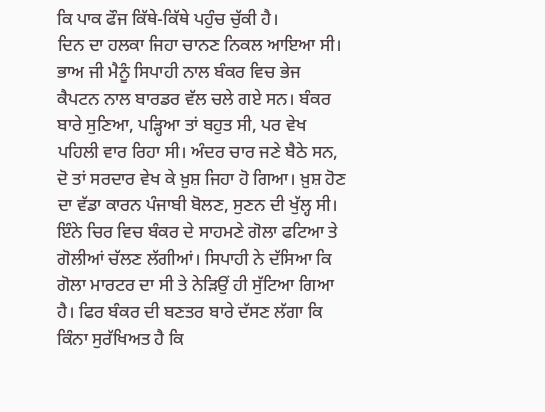ਕਿ ਪਾਕ ਫੌਜ ਕਿੱਥੇ-ਕਿੱਥੇ ਪਹੁੰਚ ਚੁੱਕੀ ਹੈ।
ਦਿਨ ਦਾ ਹਲਕਾ ਜਿਹਾ ਚਾਨਣ ਨਿਕਲ ਆਇਆ ਸੀ। ਭਾਅ ਜੀ ਮੈਨੂੰ ਸਿਪਾਹੀ ਨਾਲ ਬੰਕਰ ਵਿਚ ਭੇਜ ਕੈਪਟਨ ਨਾਲ ਬਾਰਡਰ ਵੱਲ ਚਲੇ ਗਏ ਸਨ। ਬੰਕਰ ਬਾਰੇ ਸੁਣਿਆ, ਪੜ੍ਹਿਆ ਤਾਂ ਬਹੁਤ ਸੀ, ਪਰ ਵੇਖ ਪਹਿਲੀ ਵਾਰ ਰਿਹਾ ਸੀ। ਅੰਦਰ ਚਾਰ ਜਣੇ ਬੈਠੇ ਸਨ, ਦੋ ਤਾਂ ਸਰਦਾਰ ਵੇਖ ਕੇ ਖ਼ੁਸ਼ ਜਿਹਾ ਹੋ ਗਿਆ। ਖ਼ੁਸ਼ ਹੋਣ ਦਾ ਵੱਡਾ ਕਾਰਨ ਪੰਜਾਬੀ ਬੋਲਣ, ਸੁਣਨ ਦੀ ਖੁੱਲ੍ਹ ਸੀ। ਇੰਨੇ ਚਿਰ ਵਿਚ ਬੰਕਰ ਦੇ ਸਾਹਮਣੇ ਗੋਲਾ ਫਟਿਆ ਤੇ ਗੋਲੀਆਂ ਚੱਲਣ ਲੱਗੀਆਂ। ਸਿਪਾਹੀ ਨੇ ਦੱਸਿਆ ਕਿ ਗੋਲਾ ਮਾਰਟਰ ਦਾ ਸੀ ਤੇ ਨੇੜਿਉਂ ਹੀ ਸੁੱਟਿਆ ਗਿਆ ਹੈ। ਫਿਰ ਬੰਕਰ ਦੀ ਬਣਤਰ ਬਾਰੇ ਦੱਸਣ ਲੱਗਾ ਕਿ ਕਿੰਨਾ ਸੁਰੱਖਿਅਤ ਹੈ ਕਿ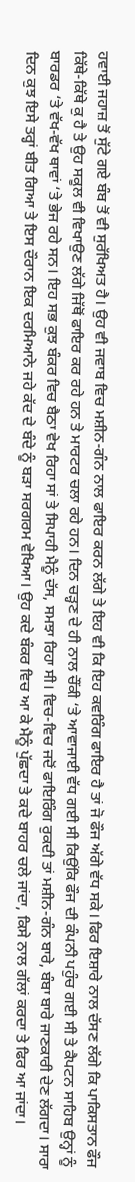ਹਵਾਈ ਜਹਾਜ਼ ਤੋਂ ਸੁੱਟੇ ਗਏ ਬੰਬ ਤੋਂ ਵੀ ਸੁਰੱਖਿਅਤ ਹੈ। ਉਹ ਵੀ ਜਵਾਬ ਵਿਚ ਮਸ਼ੀਨ-ਗੰਨ ਨਾਲ ਫਾਇਰ ਕਰਨ ਲੱਗੇ ਤੇ ਇਹ ਵੀ ਕਿ ਇਹ ਕਵਰਿੰਗ ਫਾਇਰ ਹੈ ਤਾਂ ਜੋ ਫੌਜ ਅੱਗੇ ਵੱਧ ਸਕੇ। ਫਿਰ ਇਸ਼ਾਰੇ ਨਾਲ ਦੱਸਣ ਲੱਗੇ ਕਿ ਪਾਕਿਸਤਾਨ ਫੌਜ ਕਿੱਥੇ-ਕਿੱਥੇ ਕੁ ਹੈ ਤੇ ਉਹ ਸਕੂਲ ਵੀ ਵਿਖਾਉਣ ਲੱਗੇ ਜਿੱਥੋਂ ਫਾਇਰ ਕਰ ਰਹੇ ਹਨ ਤੇ ਮਾਰਟਰ ਚਲਾ ਰਹੇ ਹਨ। ਦਿਨ ਚੜ੍ਹਣ ਦੇ ਹੀ ਨਾਲ ਚੌਂਕੀ ‘ਤੇ ਆਵਾਜਾਈ ਵੱਧ ਗਈ ਸੀ ਕਿਉਂਕਿ ਫੌਜ ਦੀ ਕੰਪਨੀ ਪਹੁੰਚ ਗਈ ਸੀ ਤੇ ਕੈਪਟਨ ਸਾਹਿਬ ਉਨ੍ਹਾਂ ਨੂੰ ਬਾਰਡਰ ‘ਤੇ ਵੱਖ-ਵੱਖ ਥਾਵਾਂ ‘ਤੇ ਭੇਜ ਰਹੇ ਸਨ। ਇਹ ਸਭ ਕੁਝ ਬੰਕਰ ਵਿਚ ਬੈਠਾ ਵੇਖ ਰਿਹਾ ਸਾਂ ਤੇ ਸਿਪਾਹੀ ਮੈਨੂੰ ਦੱਸ, ਸਮਝਾ ਰਿਹਾ ਸੀ। ਵਿਚ-ਵਿਚ ਜਦੋਂ ਫਾਇਰਿੰਗ ਰੁਕਦੀ ਤਾਂ ਮਸ਼ੀਨ-ਗੰਨ ਬਾਰੇ, ਬੰਬਾ ਬਾਰੇ ਜਾਣਕਾਰੀ ਦੇਣ ਲੱਗਦਾ। ਸਾਰਾ ਦਿਨ ਕੁਝ ਇਸੇ ਤਰ੍ਹਾਂ ਬੀਤ ਗਿਆ ਤੇ ਇਸ ਦੌਰਾਨ ਇਕ ਦਰਮਿਆਨੇ ਜਹੇ ਕੱਦ ਦੇ ਬੰਦੇ ਨੂੰ ਬੜਾ ਸਰਗਰਮ ਵੇਖਿਆ। ਉਹ ਕਦੇ ਬੰਕਰ ਵਿਚ ਆ ਕੇ ਮੈਨੂੰ ਪੁੱਛਦਾ ਤੇ ਕਦੇ ਬਾਹਰ ਚਲੇ ਜਾਂਦਾ, ਕਿਸੇ ਨਾਲ ਗੱਲਾਂ ਕਰਦਾ ਤੇ ਫਿਰ ਆ ਜਾਂਦਾ।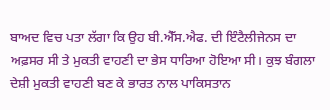ਬਾਅਦ ਵਿਚ ਪਤਾ ਲੱਗਾ ਕਿ ਉਹ ਬੀ.ਐੱਸ.ਐਫ. ਦੀ ਇੰਟੈਲੀਜੇਨਸ ਦਾ ਅਫ਼ਸਰ ਸੀ ਤੇ ਮੁਕਤੀ ਵਾਹਣੀ ਦਾ ਭੇਸ ਧਾਰਿਆ ਹੋਇਆ ਸੀ। ਕੁਝ ਬੰਗਲਾ ਦੇਸ਼ੀ ਮੁਕਤੀ ਵਾਹਣੀ ਬਣ ਕੇ ਭਾਰਤ ਨਾਲ ਪਾਕਿਸਤਾਨ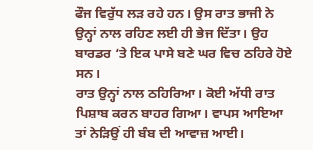ਫੌਜ ਵਿਰੁੱਧ ਲੜ ਰਹੇ ਹਨ। ਉਸ ਰਾਤ ਭਾਜੀ ਨੇ ਉਨ੍ਹਾਂ ਨਾਲ ਰਹਿਣ ਲਈ ਹੀ ਭੇਜ ਦਿੱਤਾ। ਉਹ ਬਾਰਡਰ ‘ਤੇ ਇਕ ਪਾਸੇ ਬਣੇ ਘਰ ਵਿਚ ਠਹਿਰੇ ਹੋਏ ਸਨ।
ਰਾਤ ਉਨ੍ਹਾਂ ਨਾਲ ਠਹਿਰਿਆ। ਕੋਈ ਅੱਧੀ ਰਾਤ ਪਿਸ਼ਾਬ ਕਰਨ ਬਾਹਰ ਗਿਆ। ਵਾਪਸ ਆਇਆ ਤਾਂ ਨੇੜਿਉਂ ਹੀ ਬੰਬ ਦੀ ਆਵਾਜ਼ ਆਈ।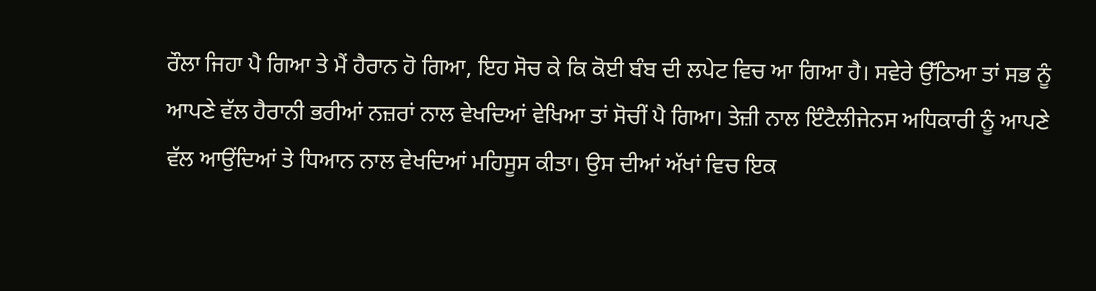ਰੌਲਾ ਜਿਹਾ ਪੈ ਗਿਆ ਤੇ ਮੈਂ ਹੈਰਾਨ ਹੋ ਗਿਆ, ਇਹ ਸੋਚ ਕੇ ਕਿ ਕੋਈ ਬੰਬ ਦੀ ਲਪੇਟ ਵਿਚ ਆ ਗਿਆ ਹੈ। ਸਵੇਰੇ ਉੱਠਿਆ ਤਾਂ ਸਭ ਨੂੰ ਆਪਣੇ ਵੱਲ ਹੈਰਾਨੀ ਭਰੀਆਂ ਨਜ਼ਰਾਂ ਨਾਲ ਵੇਖਦਿਆਂ ਵੇਖਿਆ ਤਾਂ ਸੋਚੀਂ ਪੈ ਗਿਆ। ਤੇਜ਼ੀ ਨਾਲ ਇੰਟੈਲੀਜੇਨਸ ਅਧਿਕਾਰੀ ਨੂੰ ਆਪਣੇ ਵੱਲ ਆਉਂਦਿਆਂ ਤੇ ਧਿਆਨ ਨਾਲ ਵੇਖਦਿਆਂ ਮਹਿਸੂਸ ਕੀਤਾ। ਉਸ ਦੀਆਂ ਅੱਖਾਂ ਵਿਚ ਇਕ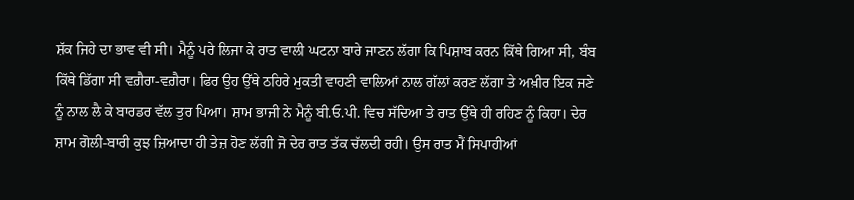ਸ਼ੱਕ ਜਿਹੇ ਦਾ ਭਾਵ ਵੀ ਸੀ। ਮੈਨੂੰ ਪਰੇ ਲਿਜਾ ਕੇ ਰਾਤ ਵਾਲੀ ਘਟਨਾ ਬਾਰੇ ਜਾਣਨ ਲੱਗਾ ਕਿ ਪਿਸ਼ਾਬ ਕਰਨ ਕਿੱਥੇ ਗਿਆ ਸੀ, ਬੰਬ ਕਿੱਥੇ ਡਿੱਗਾ ਸੀ ਵਗ਼ੈਰਾ-ਵਗ਼ੈਰਾ। ਫਿਰ ਉਹ ਉੱਥੇ ਠਹਿਰੇ ਮੁਕਤੀ ਵਾਹਣੀ ਵਾਲਿਆਂ ਨਾਲ ਗੱਲਾਂ ਕਰਣ ਲੱਗਾ ਤੇ ਅਖ਼ੀਰ ਇਕ ਜਣੇ ਨੂੰ ਨਾਲ ਲੈ ਕੇ ਬਾਰਡਰ ਵੱਲ ਤੁਰ ਪਿਆ। ਸ਼ਾਮ ਭਾਜੀ ਨੇ ਮੈਨੂੰ ਬੀ.ਓ.ਪੀ. ਵਿਚ ਸੱਦਿਆ ਤੇ ਰਾਤ ਉੱਥੇ ਹੀ ਰਹਿਣ ਨੂੰ ਕਿਹਾ। ਦੇਰ ਸ਼ਾਮ ਗੋਲੀ-ਬਾਰੀ ਕੁਝ ਜ਼ਿਆਦਾ ਹੀ ਤੇਜ਼ ਹੋਣ ਲੱਗੀ ਜੋ ਦੇਰ ਰਾਤ ਤੱਕ ਚੱਲਦੀ ਰਹੀ। ਉਸ ਰਾਤ ਮੈਂ ਸਿਪਾਹੀਆਂ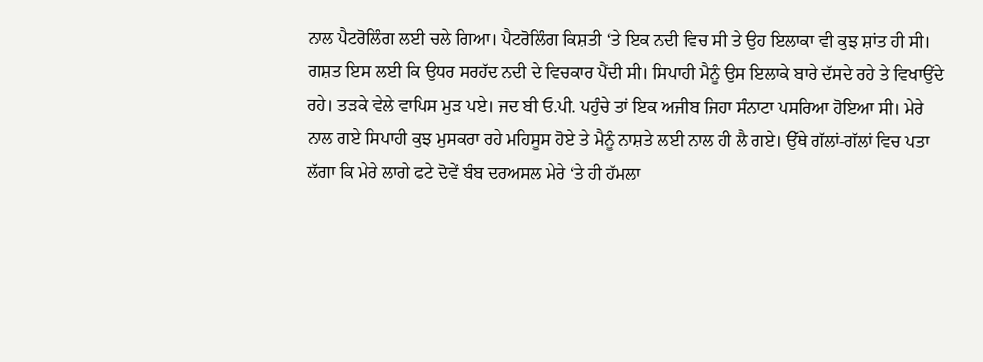ਨਾਲ ਪੈਟਰੋਲਿੰਗ ਲਈ ਚਲੇ ਗਿਆ। ਪੈਟਰੋਲਿੰਗ ਕਿਸ਼ਤੀ ‘ਤੇ ਇਕ ਨਦੀ ਵਿਚ ਸੀ ਤੇ ਉਹ ਇਲਾਕਾ ਵੀ ਕੁਝ ਸ਼ਾਂਤ ਹੀ ਸੀ। ਗਸ਼ਤ ਇਸ ਲਈ ਕਿ ਉਧਰ ਸਰਹੱਦ ਨਦੀ ਦੇ ਵਿਚਕਾਰ ਪੈਂਦੀ ਸੀ। ਸਿਪਾਹੀ ਮੈਨੂੰ ਉਸ ਇਲਾਕੇ ਬਾਰੇ ਦੱਸਦੇ ਰਹੇ ਤੇ ਵਿਖਾਉਂਦੇ ਰਹੇ। ਤੜਕੇ ਵੇਲੇ ਵਾਪਿਸ ਮੁੜ ਪਏ। ਜਦ ਬੀ ਓ.ਪੀ. ਪਹੁੰਚੇ ਤਾਂ ਇਕ ਅਜੀਬ ਜਿਹਾ ਸੰਨਾਟਾ ਪਸਰਿਆ ਹੋਇਆ ਸੀ। ਮੇਰੇ ਨਾਲ ਗਏ ਸਿਪਾਹੀ ਕੁਝ ਮੁਸਕਰਾ ਰਹੇ ਮਹਿਸੂਸ ਹੋਏ ਤੇ ਮੈਨੂੰ ਨਾਸ਼ਤੇ ਲਈ ਨਾਲ ਹੀ ਲੈ ਗਏ। ਉੱਥੇ ਗੱਲਾਂ-ਗੱਲਾਂ ਵਿਚ ਪਤਾ ਲੱਗਾ ਕਿ ਮੇਰੇ ਲਾਗੇ ਫਟੇ ਦੋਵੇਂ ਬੰਬ ਦਰਅਸਲ ਮੇਰੇ ‘ਤੇ ਹੀ ਹੱਮਲਾ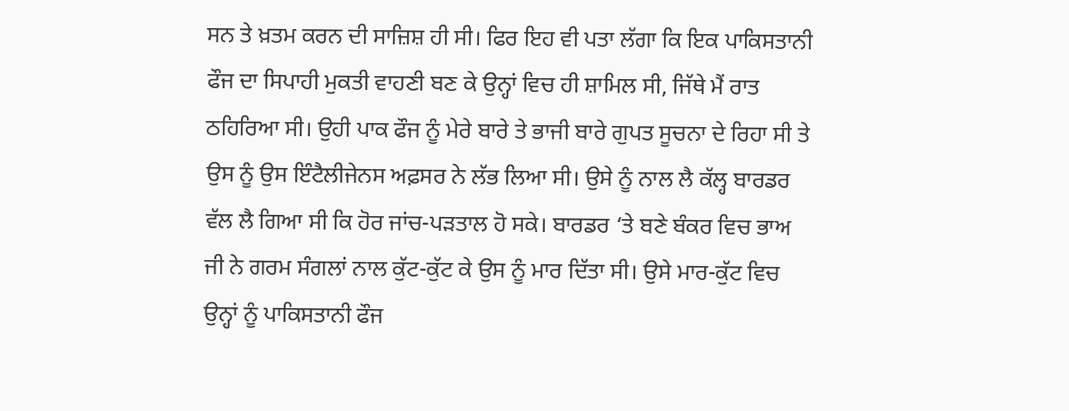ਸਨ ਤੇ ਖ਼ਤਮ ਕਰਨ ਦੀ ਸਾਜ਼ਿਸ਼ ਹੀ ਸੀ। ਫਿਰ ਇਹ ਵੀ ਪਤਾ ਲੱਗਾ ਕਿ ਇਕ ਪਾਕਿਸਤਾਨੀ ਫੌਜ ਦਾ ਸਿਪਾਹੀ ਮੁਕਤੀ ਵਾਹਣੀ ਬਣ ਕੇ ਉਨ੍ਹਾਂ ਵਿਚ ਹੀ ਸ਼ਾਮਿਲ ਸੀ, ਜਿੱਥੇ ਮੈਂ ਰਾਤ ਠਹਿਰਿਆ ਸੀ। ਉਹੀ ਪਾਕ ਫੌਜ ਨੂੰ ਮੇਰੇ ਬਾਰੇ ਤੇ ਭਾਜੀ ਬਾਰੇ ਗੁਪਤ ਸੂਚਨਾ ਦੇ ਰਿਹਾ ਸੀ ਤੇ ਉਸ ਨੂੰ ਉਸ ਇੰਟੈਲੀਜੇਨਸ ਅਫ਼ਸਰ ਨੇ ਲੱਭ ਲਿਆ ਸੀ। ਉਸੇ ਨੂੰ ਨਾਲ ਲੈ ਕੱਲ੍ਹ ਬਾਰਡਰ ਵੱਲ ਲੈ ਗਿਆ ਸੀ ਕਿ ਹੋਰ ਜਾਂਚ-ਪੜਤਾਲ ਹੋ ਸਕੇ। ਬਾਰਡਰ ‘ਤੇ ਬਣੇ ਬੰਕਰ ਵਿਚ ਭਾਅ ਜੀ ਨੇ ਗਰਮ ਸੰਗਲਾਂ ਨਾਲ ਕੁੱਟ-ਕੁੱਟ ਕੇ ਉਸ ਨੂੰ ਮਾਰ ਦਿੱਤਾ ਸੀ। ਉਸੇ ਮਾਰ-ਕੁੱਟ ਵਿਚ ਉਨ੍ਹਾਂ ਨੂੰ ਪਾਕਿਸਤਾਨੀ ਫੌਜ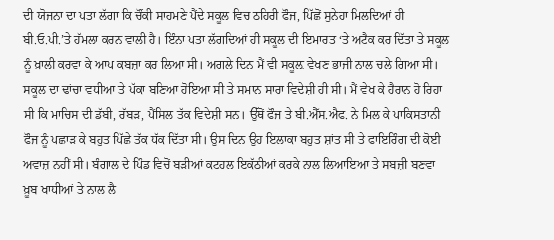ਦੀ ਯੋਜਨਾ ਦਾ ਪਤਾ ਲੱਗਾ ਕਿ ਚੌਂਕੀ ਸਾਹਮਣੇ ਪੈਂਦੇ ਸਕੂਲ ਵਿਚ ਠਹਿਰੀ ਫੌਜ, ਪਿੱਛੋਂ ਸੁਨੇਹਾ ਮਿਲਦਿਆਂ ਹੀ ਬੀ.ਓ.ਪੀ.’ਤੇ ਹੱਮਲਾ ਕਰਨ ਵਾਲੀ ਹੈ। ਇੰਨਾ ਪਤਾ ਲੱਗਦਿਆਂ ਹੀ ਸਕੂਲ ਦੀ ਇਮਾਰਤ ‘ਤੇ ਅਟੈਕ ਕਰ ਦਿੱਤਾ ਤੇ ਸਕੂਲ ਨੂੰ ਖ਼ਾਲੀ ਕਰਵਾ ਕੇ ਆਪ ਕਬਜ਼ਾ ਕਰ ਲਿਆ ਸੀ। ਅਗਲੇ ਦਿਨ ਮੈਂ ਵੀ ਸਕੂਲ਼ ਵੇਖਣ ਭਾਜੀ ਨਾਲ ਚਲੇ ਗਿਆ ਸੀ। ਸਕੂਲ ਦਾ ਢਾਂਚਾ ਵਧੀਆ ਤੇ ਪੱਕਾ ਬਣਿਆ ਹੋਇਆ ਸੀ ਤੇ ਸਮਾਨ ਸਾਰਾ ਵਿਦੇਸ਼ੀ ਹੀ ਸੀ। ਮੈਂ ਵੇਖ ਕੇ ਹੈਰਾਨ ਹੋ ਰਿਹਾ ਸੀ ਕਿ ਮਾਚਿਸ ਦੀ ਡੱਬੀ, ਰੱਬੜ, ਪੈਂਸਿਲ ਤੱਕ ਵਿਦੇਸ਼ੀ ਸਨ। ਉੱਥੋਂ ਫੌਜ ਤੇ ਬੀ.ਐੱਸ.ਐਫ. ਨੇ ਮਿਲ ਕੇ ਪਾਕਿਸਤਾਨੀ ਫੌਜ ਨੂੰ ਪਛਾੜ ਕੇ ਬਹੁਤ ਪਿੱਛੇ ਤੱਕ ਧੱਕ ਦਿੱਤਾ ਸੀ। ਉਸ ਦਿਨ ਉਹ ਇਲਾਕਾ ਬਹੁਤ ਸ਼ਾਂਤ ਸੀ ਤੇ ਫਾਇਰਿੰਗ ਦੀ ਕੋਈ ਅਵਾਜ਼ ਨਹੀਂ ਸੀ। ਬੰਗਾਲ ਦੇ ਪਿੰਡ ਵਿਚੋਂ ਬੜੀਆਂ ਕਟਹਲ ਇਕੱਠੀਆਂ ਕਰਕੇ ਨਾਲ ਲਿਆਇਆ ਤੇ ਸਬਜ਼ੀ ਬਣਵਾ ਖ਼ੂਬ ਖਾਧੀਆਂ ਤੇ ਨਾਲ ਲੈ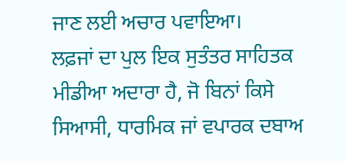ਜਾਣ ਲਈ ਅਚਾਰ ਪਵਾਇਆ।
ਲਫ਼ਜਾਂ ਦਾ ਪੁਲ ਇਕ ਸੁਤੰਤਰ ਸਾਹਿਤਕ ਮੀਡੀਆ ਅਦਾਰਾ ਹੈ, ਜੋ ਬਿਨਾਂ ਕਿਸੇ ਸਿਆਸੀ, ਧਾਰਮਿਕ ਜਾਂ ਵਪਾਰਕ ਦਬਾਅ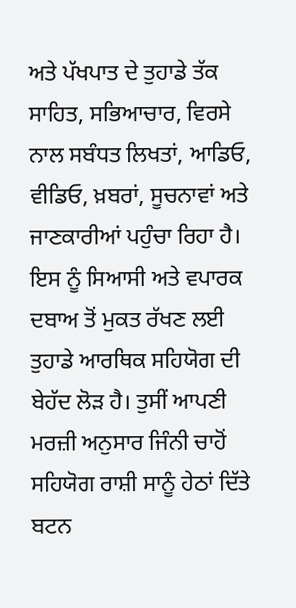ਅਤੇ ਪੱਖਪਾਤ ਦੇ ਤੁਹਾਡੇ ਤੱਕ ਸਾਹਿਤ, ਸਭਿਆਚਾਰ, ਵਿਰਸੇ ਨਾਲ ਸਬੰਧਤ ਲਿਖਤਾਂ, ਆਡਿਓ, ਵੀਡਿਓ, ਖ਼ਬਰਾਂ, ਸੂਚਨਾਵਾਂ ਅਤੇ ਜਾਣਕਾਰੀਆਂ ਪਹੁੰਚਾ ਰਿਹਾ ਹੈ। ਇਸ ਨੂੰ ਸਿਆਸੀ ਅਤੇ ਵਪਾਰਕ ਦਬਾਅ ਤੋਂ ਮੁਕਤ ਰੱਖਣ ਲਈ ਤੁਹਾਡੇ ਆਰਥਿਕ ਸਹਿਯੋਗ ਦੀ ਬੇਹੱਦ ਲੋੜ ਹੈ। ਤੁਸੀਂ ਆਪਣੀ ਮਰਜ਼ੀ ਅਨੁਸਾਰ ਜਿੰਨੀ ਚਾਹੋਂ ਸਹਿਯੋਗ ਰਾਸ਼ੀ ਸਾਨੂੰ ਹੇਠਾਂ ਦਿੱਤੇ ਬਟਨ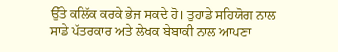ਉੱਤੇ ਕਲਿੱਕ ਕਰਕੇ ਭੇਜ ਸਕਦੇ ਹੋ। ਤੁਹਾਡੇ ਸਹਿਯੋਗ ਨਾਲ ਸਾਡੇ ਪੱਤਰਕਾਰ ਅਤੇ ਲੇਖਕ ਬੇਬਾਕੀ ਨਾਲ ਆਪਣਾ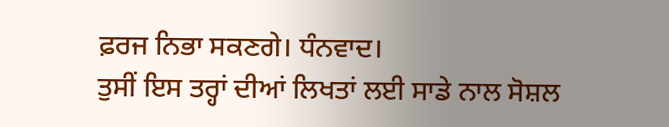ਫ਼ਰਜ ਨਿਭਾ ਸਕਣਗੇ। ਧੰਨਵਾਦ।
ਤੁਸੀਂ ਇਸ ਤਰ੍ਹਾਂ ਦੀਆਂ ਲਿਖਤਾਂ ਲਈ ਸਾਡੇ ਨਾਲ ਸੋਸ਼ਲ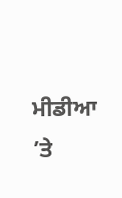ਮੀਡੀਆ ’ਤੇ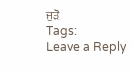ਜੁੜੋ
Tags:
Leave a Reply